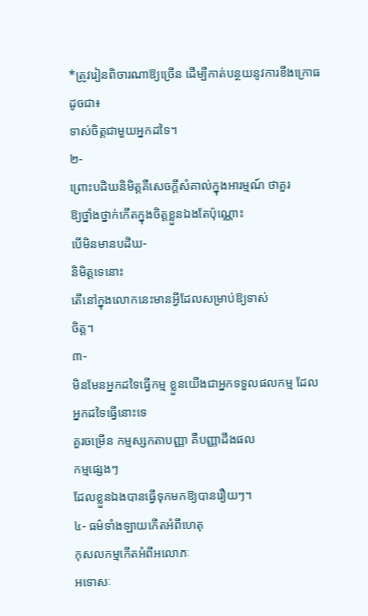*ត្រូវរៀនពិចារណាឱ្យច្រើន ដើម្បីកាត់បន្ថយនូវការខឹងក្រោធ
ដូចជា៖
ទាស់ចិត្តជាមួយអ្នកដទៃ។
២-
ព្រោះបដិឃនិមិត្តគឺសេចក្ដីសំគាល់ក្នុងអារម្មណ៍ ថាគួរ
ឱ្យថ្នាំងថ្នាក់កើតក្នុងចិត្តខ្លួនឯងតែប៉ុណ្ណោះ
បើមិនមានបដិឃ-
និមិត្តទេនោះ
តើនៅក្នុងលោកនេះមានអ្វីដែលសម្រាប់ឱ្យទាស់
ចិត្ត។
៣-
មិនមែនអ្នកដទៃធ្វើកម្ម ខ្លួនយើងជាអ្នកទទួលផលកម្ម ដែល
អ្នកដទៃធ្វើនោះទេ
គួរចម្រើន កម្មស្សកតាបញ្ញា គឺបញ្ញាដឹងផល
កម្មផ្សេងៗ
ដែលខ្លួនឯងបានធ្វើទុកមកឱ្យបានរឿយៗ។
៤- ធម៌ទាំងឡាយកើតអំពីហេតុ
កុសលកម្មកើតអំពីអលោភៈ
អទោសៈ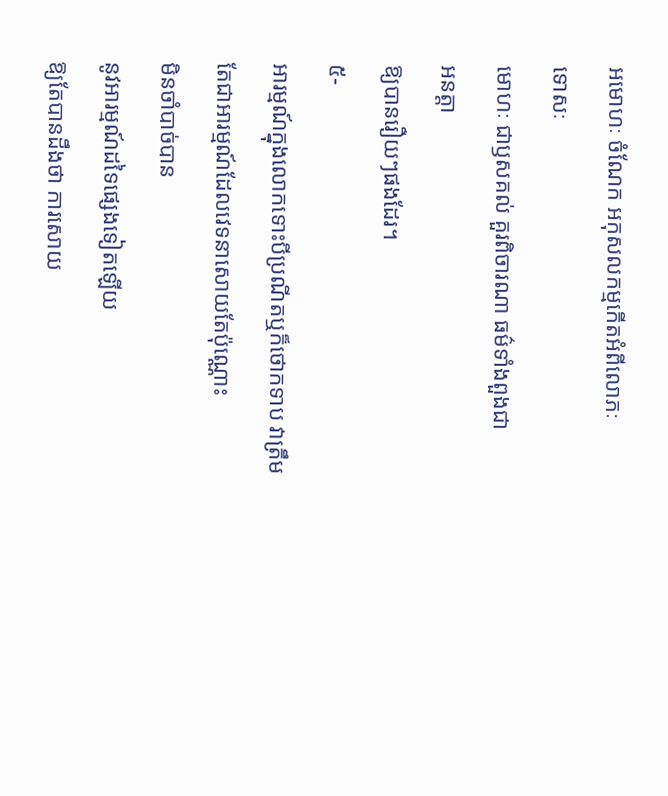អមោហៈ ចំណែក អកុសលកម្មកើតអំពីលោភៈ
ទោសៈ
មោហៈ ជាឫសគល់ គួរពិចារណា ធម៌ទាំងពួងជា
អនត្តា
ឱ្យបានរឿយៗផងដែរ។
៥-
អារម្មណ៍ក្នុងលោកទោះបីប្រណីតឬក៏ថោកទាប វាត្រឹម
តែជាអារម្មណ៍ដែលវេទនាសោយតែប៉ុណ្ណោះ
មិនចាំបាច់បាន
នូវអារម្មណ៍ដទៃផ្សេងទៀតឡើយ
ឱ្យតែបានដឹងថា ការសោយ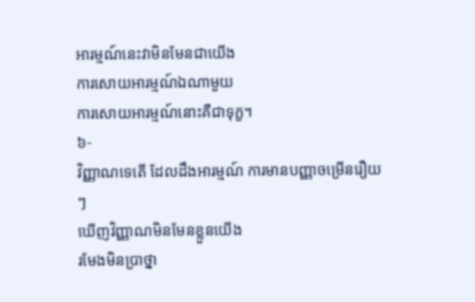អារម្មណ៍នេះវាមិនមែនជាយើង
ការសោយអារម្មណ៍ឯណាមួយ
ការសោយអារម្មណ៍នោះគឺជាទុក្ខ។
៦-
វិញ្ញាណទេតើ ដែលដឹងអារម្មណ៍ ការមានបញ្ញាចម្រើនរឿយៗ
ឃើញវិញ្ញាណមិនមែនខ្លួនយើង
រមែងមិនប្រាថ្នា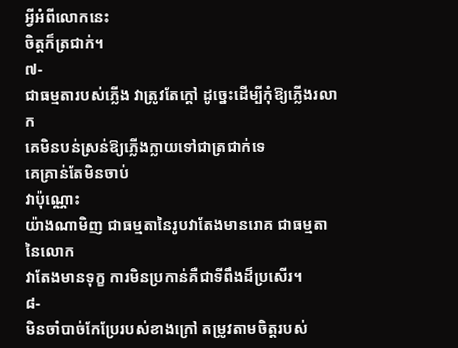អ្វីអំពីលោកនេះ
ចិត្តក៏ត្រជាក់។
៧-
ជាធម្មតារបស់ភ្លើង វាត្រូវតែក្ដៅ ដូច្នេះដើម្បីកុំឱ្យភ្លើងរលាក
គេមិនបន់ស្រន់ឱ្យភ្លើងក្លាយទៅជាត្រជាក់ទេ
គេគ្រាន់តែមិនចាប់
វាប៉ុណ្ណោះ
យ៉ាងណាមិញ ជាធម្មតានៃរូបវាតែងមានរោគ ជាធម្មតា
នៃលោក
វាតែងមានទុក្ខ ការមិនប្រកាន់គឺជាទីពឹងដ៏ប្រសើរ។
៨-
មិនចាំបាច់កែប្រែរបស់ខាងក្រៅ តម្រូវតាមចិត្តរបស់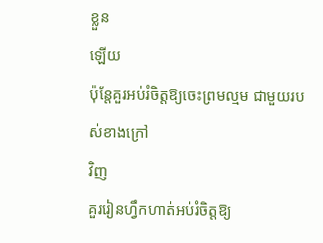ខ្លួន
ឡើយ
ប៉ុន្តែគួរអប់រំចិត្តឱ្យចេះព្រមល្មម ជាមួយរបស់ខាងក្រៅ
វិញ
គួររៀនហ្វឹកហាត់អប់រំចិត្តឱ្យ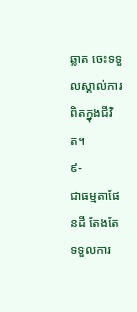ឆ្លាត ចេះទទួលស្គាល់ការ
ពិតក្នុងជីវិត។
៩-
ជាធម្មតាផែនដី តែងតែទទួលការ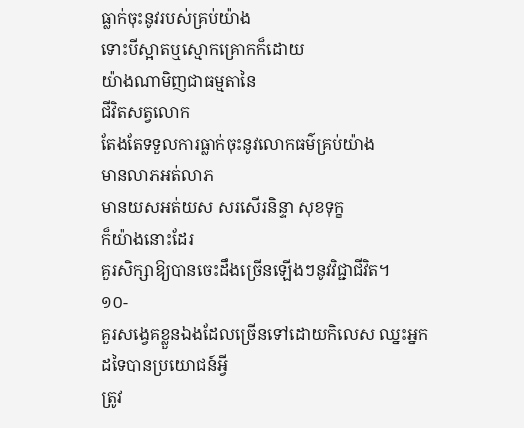ធ្លាក់ចុះនូវរបស់គ្រប់យ៉ាង
ទោះបីស្អាតឬស្មោកគ្រោកក៏ដោយ
យ៉ាងណាមិញជាធម្មតានៃ
ជីវិតសត្វលោក
តែងតែទទួលការធ្លាក់ចុះនូវលោកធម៌គ្រប់យ៉ាង
មានលាភអត់លាភ
មានយសអត់យស សរសើរនិន្ទា សុខទុក្ខ
ក៏យ៉ាងនោះដែរ
គួរសិក្សាឱ្យបានចេះដឹងច្រើនឡើងៗនូវវិជ្ជាជីវិត។
១០-
គួរសង្វេគខ្លួនឯងដែលច្រើនទៅដោយកិលេស ឈ្នះអ្នក
ដទៃបានប្រយោជន៍អ្វី
ត្រូវ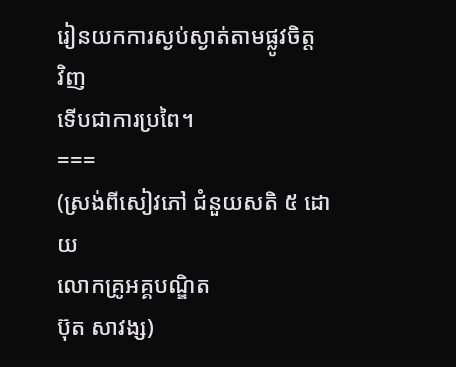រៀនយកការស្ងប់ស្ងាត់តាមផ្លូវចិត្ត
វិញ
ទើបជាការប្រពៃ។
===
(ស្រង់ពីសៀវភៅ ជំនួយសតិ ៥ ដោយ
លោកគ្រូអគ្គបណ្ឌិត
ប៊ុត សាវង្ស)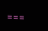===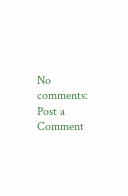No comments:
Post a Comment